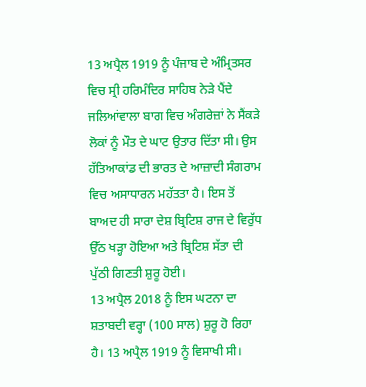13 ਅਪ੍ਰੈਲ 1919 ਨੂੰ ਪੰਜਾਬ ਦੇ ਅੰਮ੍ਰਿਤਸਰ ਵਿਚ ਸ੍ਰੀ ਹਰਿਮੰਦਿਰ ਸਾਹਿਬ ਨੇੜੇ ਪੈਂਦੇ ਜਲਿਆਂਵਾਲਾ ਬਾਗ ਵਿਚ ਅੰਗਰੇਜ਼ਾਂ ਨੇ ਸੈਂਕੜੇ ਲੋਕਾਂ ਨੂੰ ਮੌਤ ਦੇ ਘਾਟ ਉਤਾਰ ਦਿੱਤਾ ਸੀ। ਉਸ ਹੱਤਿਆਕਾਂਡ ਦੀ ਭਾਰਤ ਦੇ ਆਜ਼ਾਦੀ ਸੰਗਰਾਮ ਵਿਚ ਅਸਾਧਾਰਨ ਮਹੱਤਤਾ ਹੈ। ਇਸ ਤੋਂ ਬਾਅਦ ਹੀ ਸਾਰਾ ਦੇਸ਼ ਬ੍ਰਿਟਿਸ਼ ਰਾਜ ਦੇ ਵਿਰੁੱਧ ਉੱਠ ਖੜ੍ਹਾ ਹੋਇਆ ਅਤੇ ਬ੍ਰਿਟਿਸ਼ ਸੱਤਾ ਦੀ ਪੁੱਠੀ ਗਿਣਤੀ ਸ਼ੁਰੂ ਹੋਈ।
13 ਅਪ੍ਰੈਲ 2018 ਨੂੰ ਇਸ ਘਟਨਾ ਦਾ ਸ਼ਤਾਬਦੀ ਵਰ੍ਹਾ (100 ਸਾਲ) ਸ਼ੁਰੂ ਹੋ ਰਿਹਾ ਹੈ। 13 ਅਪ੍ਰੈਲ 1919 ਨੂੰ ਵਿਸਾਖੀ ਸੀ।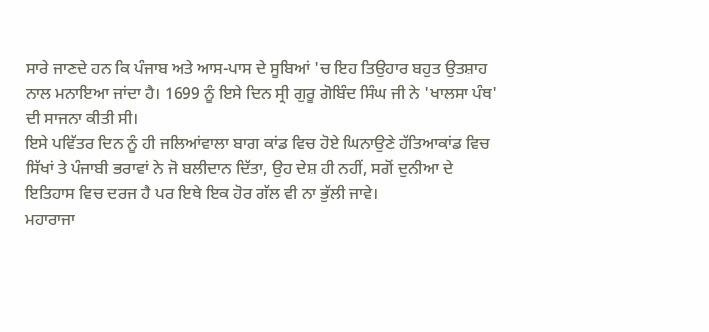ਸਾਰੇ ਜਾਣਦੇ ਹਨ ਕਿ ਪੰਜਾਬ ਅਤੇ ਆਸ-ਪਾਸ ਦੇ ਸੂਬਿਆਂ 'ਚ ਇਹ ਤਿਉਹਾਰ ਬਹੁਤ ਉਤਸ਼ਾਹ ਨਾਲ ਮਨਾਇਆ ਜਾਂਦਾ ਹੈ। 1699 ਨੂੰ ਇਸੇ ਦਿਨ ਸ੍ਰੀ ਗੁਰੂ ਗੋਬਿੰਦ ਸਿੰਘ ਜੀ ਨੇ 'ਖਾਲਸਾ ਪੰਥ' ਦੀ ਸਾਜਨਾ ਕੀਤੀ ਸੀ।
ਇਸੇ ਪਵਿੱਤਰ ਦਿਨ ਨੂੰ ਹੀ ਜਲਿਆਂਵਾਲਾ ਬਾਗ ਕਾਂਡ ਵਿਚ ਹੋਏ ਘਿਨਾਉਣੇ ਹੱਤਿਆਕਾਂਡ ਵਿਚ ਸਿੱਖਾਂ ਤੇ ਪੰਜਾਬੀ ਭਰਾਵਾਂ ਨੇ ਜੋ ਬਲੀਦਾਨ ਦਿੱਤਾ, ਉਹ ਦੇਸ਼ ਹੀ ਨਹੀਂ, ਸਗੋਂ ਦੁਨੀਆ ਦੇ ਇਤਿਹਾਸ ਵਿਚ ਦਰਜ ਹੈ ਪਰ ਇਥੇ ਇਕ ਹੋਰ ਗੱਲ ਵੀ ਨਾ ਭੁੱਲੀ ਜਾਵੇ।
ਮਹਾਰਾਜਾ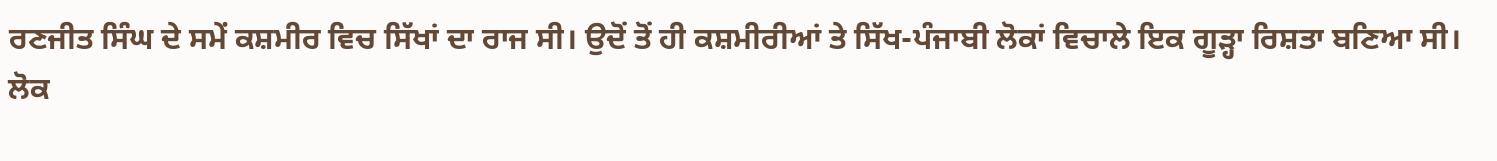ਰਣਜੀਤ ਸਿੰਘ ਦੇ ਸਮੇਂ ਕਸ਼ਮੀਰ ਵਿਚ ਸਿੱਖਾਂ ਦਾ ਰਾਜ ਸੀ। ਉਦੋਂ ਤੋਂ ਹੀ ਕਸ਼ਮੀਰੀਆਂ ਤੇ ਸਿੱਖ-ਪੰਜਾਬੀ ਲੋਕਾਂ ਵਿਚਾਲੇ ਇਕ ਗੂੜ੍ਹਾ ਰਿਸ਼ਤਾ ਬਣਿਆ ਸੀ। ਲੋਕ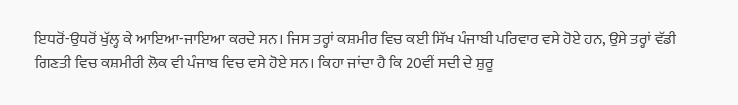ਇਧਰੋਂ-ਉਧਰੋਂ ਖੁੱਲ੍ਹ ਕੇ ਆਇਆ-ਜਾਇਆ ਕਰਦੇ ਸਨ। ਜਿਸ ਤਰ੍ਹਾਂ ਕਸ਼ਮੀਰ ਵਿਚ ਕਈ ਸਿੱਖ ਪੰਜਾਬੀ ਪਰਿਵਾਰ ਵਸੇ ਹੋਏ ਹਨ, ਉਸੇ ਤਰ੍ਹਾਂ ਵੱਡੀ ਗਿਣਤੀ ਵਿਚ ਕਸ਼ਮੀਰੀ ਲੋਕ ਵੀ ਪੰਜਾਬ ਵਿਚ ਵਸੇ ਹੋਏ ਸਨ। ਕਿਹਾ ਜਾਂਦਾ ਹੈ ਕਿ 20ਵੀਂ ਸਦੀ ਦੇ ਸ਼ੁਰੂ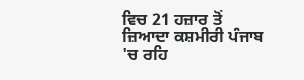ਵਿਚ 21 ਹਜ਼ਾਰ ਤੋਂ ਜ਼ਿਆਦਾ ਕਸ਼ਮੀਰੀ ਪੰਜਾਬ 'ਚ ਰਹਿ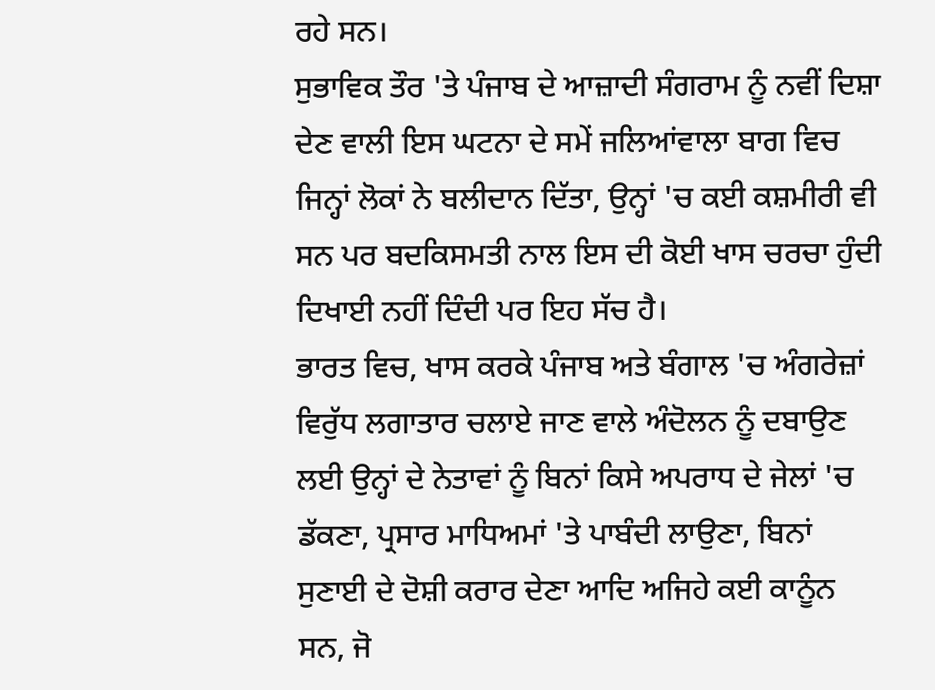ਰਹੇ ਸਨ।
ਸੁਭਾਵਿਕ ਤੌਰ 'ਤੇ ਪੰਜਾਬ ਦੇ ਆਜ਼ਾਦੀ ਸੰਗਰਾਮ ਨੂੰ ਨਵੀਂ ਦਿਸ਼ਾ ਦੇਣ ਵਾਲੀ ਇਸ ਘਟਨਾ ਦੇ ਸਮੇਂ ਜਲਿਆਂਵਾਲਾ ਬਾਗ ਵਿਚ ਜਿਨ੍ਹਾਂ ਲੋਕਾਂ ਨੇ ਬਲੀਦਾਨ ਦਿੱਤਾ, ਉਨ੍ਹਾਂ 'ਚ ਕਈ ਕਸ਼ਮੀਰੀ ਵੀ ਸਨ ਪਰ ਬਦਕਿਸਮਤੀ ਨਾਲ ਇਸ ਦੀ ਕੋਈ ਖਾਸ ਚਰਚਾ ਹੁੰਦੀ ਦਿਖਾਈ ਨਹੀਂ ਦਿੰਦੀ ਪਰ ਇਹ ਸੱਚ ਹੈ।
ਭਾਰਤ ਵਿਚ, ਖਾਸ ਕਰਕੇ ਪੰਜਾਬ ਅਤੇ ਬੰਗਾਲ 'ਚ ਅੰਗਰੇਜ਼ਾਂ ਵਿਰੁੱਧ ਲਗਾਤਾਰ ਚਲਾਏ ਜਾਣ ਵਾਲੇ ਅੰਦੋਲਨ ਨੂੰ ਦਬਾਉਣ ਲਈ ਉਨ੍ਹਾਂ ਦੇ ਨੇਤਾਵਾਂ ਨੂੰ ਬਿਨਾਂ ਕਿਸੇ ਅਪਰਾਧ ਦੇ ਜੇਲਾਂ 'ਚ ਡੱਕਣਾ, ਪ੍ਰਸਾਰ ਮਾਧਿਅਮਾਂ 'ਤੇ ਪਾਬੰਦੀ ਲਾਉਣਾ, ਬਿਨਾਂ ਸੁਣਾਈ ਦੇ ਦੋਸ਼ੀ ਕਰਾਰ ਦੇਣਾ ਆਦਿ ਅਜਿਹੇ ਕਈ ਕਾਨੂੰਨ ਸਨ, ਜੋ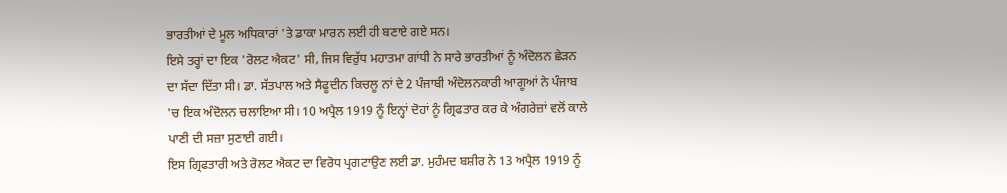ਭਾਰਤੀਆਂ ਦੇ ਮੂਲ ਅਧਿਕਾਰਾਂ 'ਤੇ ਡਾਕਾ ਮਾਰਨ ਲਈ ਹੀ ਬਣਾਏ ਗਏ ਸਨ।
ਇਸੇ ਤਰ੍ਹਾਂ ਦਾ ਇਕ 'ਰੋਲਟ ਐਕਟ' ਸੀ, ਜਿਸ ਵਿਰੁੱਧ ਮਹਾਤਮਾ ਗਾਂਧੀ ਨੇ ਸਾਰੇ ਭਾਰਤੀਆਂ ਨੂੰ ਅੰਦੋਲਨ ਛੇੜਨ ਦਾ ਸੱਦਾ ਦਿੱਤਾ ਸੀ। ਡਾ. ਸੱਤਪਾਲ ਅਤੇ ਸੈਫੂਦੀਨ ਕਿਚਲੂ ਨਾਂ ਦੇ 2 ਪੰਜਾਬੀ ਅੰਦੋਲਨਕਾਰੀ ਆਗੂਆਂ ਨੇ ਪੰਜਾਬ 'ਚ ਇਕ ਅੰਦੋਲਨ ਚਲਾਇਆ ਸੀ। 10 ਅਪ੍ਰੈਲ 1919 ਨੂੰ ਇਨ੍ਹਾਂ ਦੋਹਾਂ ਨੂੰ ਗ੍ਰਿਫਤਾਰ ਕਰ ਕੇ ਅੰਗਰੇਜ਼ਾਂ ਵਲੋਂ ਕਾਲੇ ਪਾਣੀ ਦੀ ਸਜ਼ਾ ਸੁਣਾਈ ਗਈ।
ਇਸ ਗ੍ਰਿਫਤਾਰੀ ਅਤੇ ਰੋਲਟ ਐਕਟ ਦਾ ਵਿਰੋਧ ਪ੍ਰਗਟਾਉਣ ਲਈ ਡਾ. ਮੁਹੰਮਦ ਬਸ਼ੀਰ ਨੇ 13 ਅਪ੍ਰੈਲ 1919 ਨੂੰ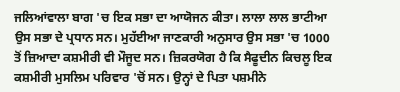ਜਲਿਆਂਵਾਲਾ ਬਾਗ 'ਚ ਇਕ ਸਭਾ ਦਾ ਆਯੋਜਨ ਕੀਤਾ। ਲਾਲਾ ਲਾਲ ਭਾਟੀਆ ਉਸ ਸਭਾ ਦੇ ਪ੍ਰਧਾਨ ਸਨ। ਮੁਹੱਈਆ ਜਾਣਕਾਰੀ ਅਨੁਸਾਰ ਉਸ ਸਭਾ 'ਚ 1000 ਤੋਂ ਜ਼ਿਆਦਾ ਕਸ਼ਮੀਰੀ ਵੀ ਮੌਜੂਦ ਸਨ। ਜ਼ਿਕਰਯੋਗ ਹੈ ਕਿ ਸੈਫੂਦੀਨ ਕਿਚਲੂ ਇਕ ਕਸ਼ਮੀਰੀ ਮੁਸਲਿਮ ਪਰਿਵਾਰ 'ਚੋਂ ਸਨ। ਉਨ੍ਹਾਂ ਦੇ ਪਿਤਾ ਪਸ਼ਮੀਨੇ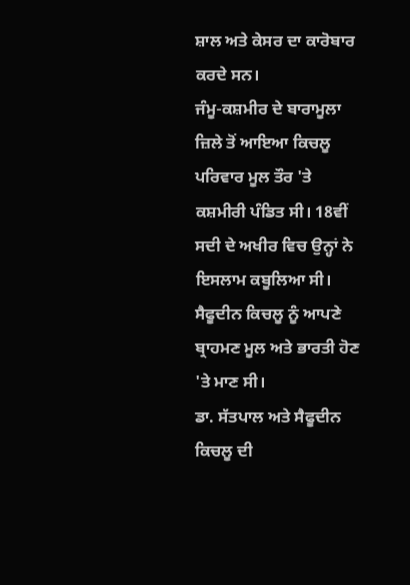ਸ਼ਾਲ ਅਤੇ ਕੇਸਰ ਦਾ ਕਾਰੋਬਾਰ ਕਰਦੇ ਸਨ।
ਜੰਮੂ-ਕਸ਼ਮੀਰ ਦੇ ਬਾਰਾਮੂਲਾ ਜ਼ਿਲੇ ਤੋਂ ਆਇਆ ਕਿਚਲੂ ਪਰਿਵਾਰ ਮੂਲ ਤੌਰ 'ਤੇ ਕਸ਼ਮੀਰੀ ਪੰਡਿਤ ਸੀ। 18ਵੀਂ ਸਦੀ ਦੇ ਅਖੀਰ ਵਿਚ ਉਨ੍ਹਾਂ ਨੇ ਇਸਲਾਮ ਕਬੂਲਿਆ ਸੀ। ਸੈਫੂਦੀਨ ਕਿਚਲੂ ਨੂੰ ਆਪਣੇ ਬ੍ਰਾਹਮਣ ਮੂਲ ਅਤੇ ਭਾਰਤੀ ਹੋਣ 'ਤੇ ਮਾਣ ਸੀ।
ਡਾ. ਸੱਤਪਾਲ ਅਤੇ ਸੈਫੂਦੀਨ ਕਿਚਲੂ ਦੀ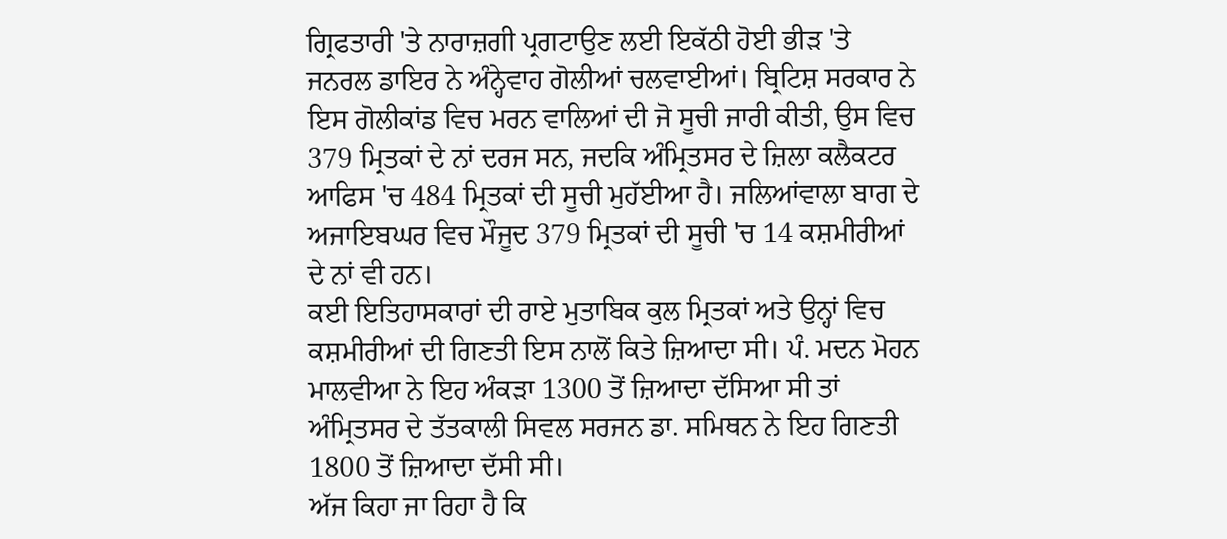ਗ੍ਰਿਫਤਾਰੀ 'ਤੇ ਨਾਰਾਜ਼ਗੀ ਪ੍ਰਗਟਾਉਣ ਲਈ ਇਕੱਠੀ ਹੋਈ ਭੀੜ 'ਤੇ ਜਨਰਲ ਡਾਇਰ ਨੇ ਅੰਨ੍ਹੇਵਾਹ ਗੋਲੀਆਂ ਚਲਵਾਈਆਂ। ਬ੍ਰਿਟਿਸ਼ ਸਰਕਾਰ ਨੇ ਇਸ ਗੋਲੀਕਾਂਡ ਵਿਚ ਮਰਨ ਵਾਲਿਆਂ ਦੀ ਜੋ ਸੂਚੀ ਜਾਰੀ ਕੀਤੀ, ਉਸ ਵਿਚ 379 ਮ੍ਰਿਤਕਾਂ ਦੇ ਨਾਂ ਦਰਜ ਸਨ, ਜਦਕਿ ਅੰਮ੍ਰਿਤਸਰ ਦੇ ਜ਼ਿਲਾ ਕਲੈਕਟਰ ਆਫਿਸ 'ਚ 484 ਮ੍ਰਿਤਕਾਂ ਦੀ ਸੂਚੀ ਮੁਹੱਈਆ ਹੈ। ਜਲਿਆਂਵਾਲਾ ਬਾਗ ਦੇ ਅਜਾਇਬਘਰ ਵਿਚ ਮੌਜੂਦ 379 ਮ੍ਰਿਤਕਾਂ ਦੀ ਸੂਚੀ 'ਚ 14 ਕਸ਼ਮੀਰੀਆਂ ਦੇ ਨਾਂ ਵੀ ਹਨ।
ਕਈ ਇਤਿਹਾਸਕਾਰਾਂ ਦੀ ਰਾਏ ਮੁਤਾਬਿਕ ਕੁਲ ਮ੍ਰਿਤਕਾਂ ਅਤੇ ਉਨ੍ਹਾਂ ਵਿਚ ਕਸ਼ਮੀਰੀਆਂ ਦੀ ਗਿਣਤੀ ਇਸ ਨਾਲੋਂ ਕਿਤੇ ਜ਼ਿਆਦਾ ਸੀ। ਪੰ. ਮਦਨ ਮੋਹਨ ਮਾਲਵੀਆ ਨੇ ਇਹ ਅੰਕੜਾ 1300 ਤੋਂ ਜ਼ਿਆਦਾ ਦੱਸਿਆ ਸੀ ਤਾਂ ਅੰਮ੍ਰਿਤਸਰ ਦੇ ਤੱਤਕਾਲੀ ਸਿਵਲ ਸਰਜਨ ਡਾ. ਸਮਿਥਨ ਨੇ ਇਹ ਗਿਣਤੀ 1800 ਤੋਂ ਜ਼ਿਆਦਾ ਦੱਸੀ ਸੀ।
ਅੱਜ ਕਿਹਾ ਜਾ ਰਿਹਾ ਹੈ ਕਿ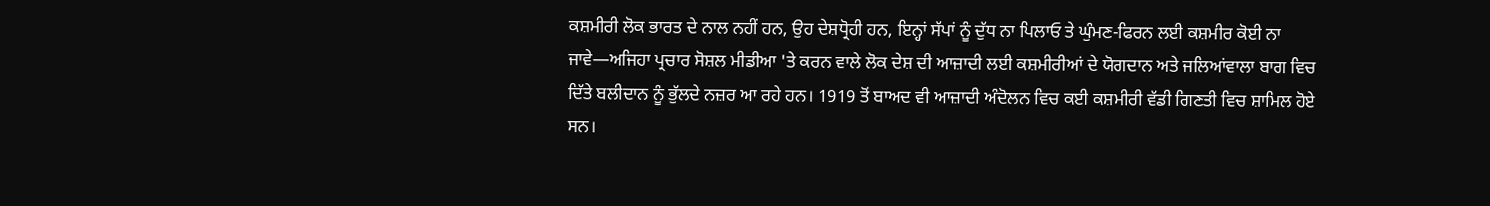ਕਸ਼ਮੀਰੀ ਲੋਕ ਭਾਰਤ ਦੇ ਨਾਲ ਨਹੀਂ ਹਨ, ਉਹ ਦੇਸ਼ਧ੍ਰੋਹੀ ਹਨ, ਇਨ੍ਹਾਂ ਸੱਪਾਂ ਨੂੰ ਦੁੱਧ ਨਾ ਪਿਲਾਓ ਤੇ ਘੁੰਮਣ-ਫਿਰਨ ਲਈ ਕਸ਼ਮੀਰ ਕੋਈ ਨਾ ਜਾਵੇ—ਅਜਿਹਾ ਪ੍ਰਚਾਰ ਸੋਸ਼ਲ ਮੀਡੀਆ 'ਤੇ ਕਰਨ ਵਾਲੇ ਲੋਕ ਦੇਸ਼ ਦੀ ਆਜ਼ਾਦੀ ਲਈ ਕਸ਼ਮੀਰੀਆਂ ਦੇ ਯੋਗਦਾਨ ਅਤੇ ਜਲਿਆਂਵਾਲਾ ਬਾਗ ਵਿਚ ਦਿੱਤੇ ਬਲੀਦਾਨ ਨੂੰ ਭੁੱਲਦੇ ਨਜ਼ਰ ਆ ਰਹੇ ਹਨ। 1919 ਤੋਂ ਬਾਅਦ ਵੀ ਆਜ਼ਾਦੀ ਅੰਦੋਲਨ ਵਿਚ ਕਈ ਕਸ਼ਮੀਰੀ ਵੱਡੀ ਗਿਣਤੀ ਵਿਚ ਸ਼ਾਮਿਲ ਹੋਏ ਸਨ।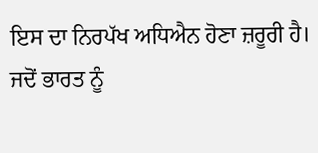ਇਸ ਦਾ ਨਿਰਪੱਖ ਅਧਿਐਨ ਹੋਣਾ ਜ਼ਰੂਰੀ ਹੈ।
ਜਦੋਂ ਭਾਰਤ ਨੂੰ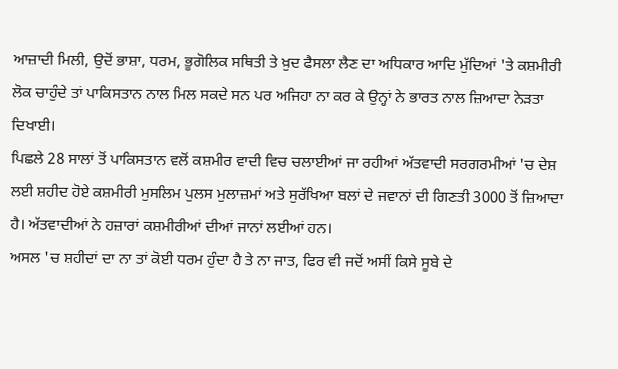ਆਜ਼ਾਦੀ ਮਿਲੀ, ਉਦੋਂ ਭਾਸ਼ਾ, ਧਰਮ, ਭੂਗੋਲਿਕ ਸਥਿਤੀ ਤੇ ਖ਼ੁਦ ਫੈਸਲਾ ਲੈਣ ਦਾ ਅਧਿਕਾਰ ਆਦਿ ਮੁੱਦਿਆਂ 'ਤੇ ਕਸ਼ਮੀਰੀ ਲੋਕ ਚਾਹੁੰਦੇ ਤਾਂ ਪਾਕਿਸਤਾਨ ਨਾਲ ਮਿਲ ਸਕਦੇ ਸਨ ਪਰ ਅਜਿਹਾ ਨਾ ਕਰ ਕੇ ਉਨ੍ਹਾਂ ਨੇ ਭਾਰਤ ਨਾਲ ਜ਼ਿਆਦਾ ਨੇੜਤਾ ਦਿਖਾਈ।
ਪਿਛਲੇ 28 ਸਾਲਾਂ ਤੋਂ ਪਾਕਿਸਤਾਨ ਵਲੋਂ ਕਸ਼ਮੀਰ ਵਾਦੀ ਵਿਚ ਚਲਾਈਆਂ ਜਾ ਰਹੀਆਂ ਅੱਤਵਾਦੀ ਸਰਗਰਮੀਆਂ 'ਚ ਦੇਸ਼ ਲਈ ਸ਼ਹੀਦ ਹੋਏ ਕਸ਼ਮੀਰੀ ਮੁਸਲਿਮ ਪੁਲਸ ਮੁਲਾਜ਼ਮਾਂ ਅਤੇ ਸੁਰੱਖਿਆ ਬਲਾਂ ਦੇ ਜਵਾਨਾਂ ਦੀ ਗਿਣਤੀ 3000 ਤੋਂ ਜ਼ਿਆਦਾ ਹੈ। ਅੱਤਵਾਦੀਆਂ ਨੇ ਹਜ਼ਾਰਾਂ ਕਸ਼ਮੀਰੀਆਂ ਦੀਆਂ ਜਾਨਾਂ ਲਈਆਂ ਹਨ।
ਅਸਲ 'ਚ ਸ਼ਹੀਦਾਂ ਦਾ ਨਾ ਤਾਂ ਕੋਈ ਧਰਮ ਹੁੰਦਾ ਹੈ ਤੇ ਨਾ ਜਾਤ, ਫਿਰ ਵੀ ਜਦੋਂ ਅਸੀਂ ਕਿਸੇ ਸੂਬੇ ਦੇ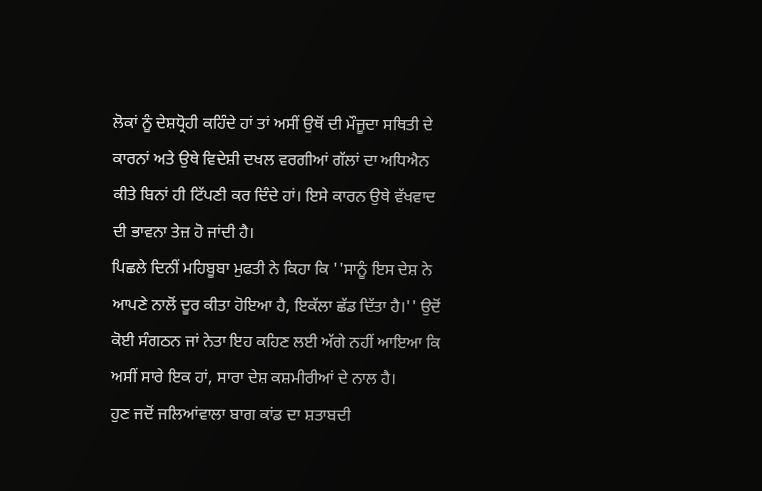ਲੋਕਾਂ ਨੂੰ ਦੇਸ਼ਧ੍ਰੋਹੀ ਕਹਿੰਦੇ ਹਾਂ ਤਾਂ ਅਸੀਂ ਉਥੋਂ ਦੀ ਮੌਜੂਦਾ ਸਥਿਤੀ ਦੇ ਕਾਰਨਾਂ ਅਤੇ ਉਥੇ ਵਿਦੇਸ਼ੀ ਦਖਲ ਵਰਗੀਆਂ ਗੱਲਾਂ ਦਾ ਅਧਿਐਨ ਕੀਤੇ ਬਿਨਾਂ ਹੀ ਟਿੱਪਣੀ ਕਰ ਦਿੰਦੇ ਹਾਂ। ਇਸੇ ਕਾਰਨ ਉਥੇ ਵੱਖਵਾਦ ਦੀ ਭਾਵਨਾ ਤੇਜ਼ ਹੋ ਜਾਂਦੀ ਹੈ।
ਪਿਛਲੇ ਦਿਨੀਂ ਮਹਿਬੂਬਾ ਮੁਫਤੀ ਨੇ ਕਿਹਾ ਕਿ ''ਸਾਨੂੰ ਇਸ ਦੇਸ਼ ਨੇ ਆਪਣੇ ਨਾਲੋਂ ਦੂਰ ਕੀਤਾ ਹੋਇਆ ਹੈ, ਇਕੱਲਾ ਛੱਡ ਦਿੱਤਾ ਹੈ।'' ਉਦੋਂ ਕੋਈ ਸੰਗਠਨ ਜਾਂ ਨੇਤਾ ਇਹ ਕਹਿਣ ਲਈ ਅੱਗੇ ਨਹੀਂ ਆਇਆ ਕਿ ਅਸੀਂ ਸਾਰੇ ਇਕ ਹਾਂ, ਸਾਰਾ ਦੇਸ਼ ਕਸ਼ਮੀਰੀਆਂ ਦੇ ਨਾਲ ਹੈ।
ਹੁਣ ਜਦੋਂ ਜਲਿਆਂਵਾਲਾ ਬਾਗ ਕਾਂਡ ਦਾ ਸ਼ਤਾਬਦੀ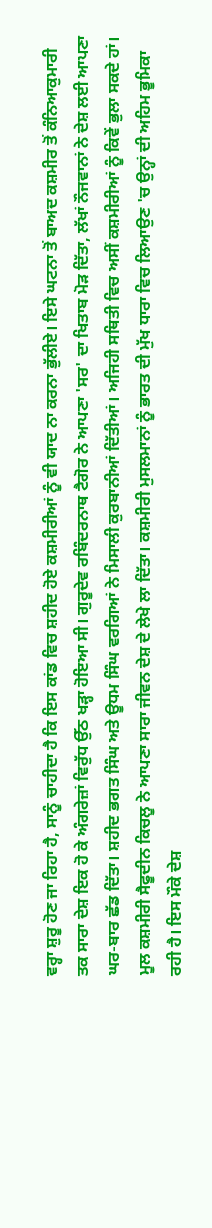ਵਰ੍ਹਾ ਸ਼ੁਰੂ ਹੋਣ ਜਾ ਰਿਹਾ ਹੈ, ਸਾਨੂੰ ਚਾਹੀਦਾ ਹੈ ਕਿ ਇਸ ਕਾਂਡ ਵਿਚ ਸ਼ਹੀਦ ਹੋਏ ਕਸ਼ਮੀਰੀਆਂ ਨੂੰ ਵੀ ਯਾਦ ਨਾ ਕਰਨਾ ਭੁੱਲੀਏ। ਇਸੇ ਘਟਨਾ ਤੋਂ ਬਾਅਦ ਕਸ਼ਮੀਰ ਤੋਂ ਕੰਨਿਆਕੁਮਾਰੀ ਤਕ ਸਾਰਾ ਦੇਸ਼ ਇਕ ਹੋ ਕੇ ਅੰਗਰੇਜ਼ਾਂ ਵਿਰੁੱਧ ਉੱਠ ਖੜ੍ਹਾ ਹੋਇਆ ਸੀ। ਗੁਰੂਦੇਵ ਰਬਿੰਦਰਨਾਥ ਟੈਗੋਰ ਨੇ ਆਪਣਾ 'ਸਰ' ਦਾ ਖਿਤਾਬ ਮੋੜ ਦਿੱਤਾ, ਲੱਖਾਂ ਨੌਜਵਾਨਾਂ ਨੇ ਦੇਸ਼ ਲਈ ਆਪਣਾ ਘਰ-ਬਾਰ ਛੱਡ ਦਿੱਤਾ। ਸ਼ਹੀਦ ਭਗਤ ਸਿੰਘ ਅਤੇ ਊਧਮ ਸਿੰਘ ਵਰਗਿਆਂ ਨੇ ਮਿਸਾਲੀ ਕੁਰਬਾਨੀਆਂ ਦਿੱਤੀਆਂ। ਅਜਿਹੀ ਸਥਿਤੀ ਵਿਚ ਅਸੀਂ ਕਸ਼ਮੀਰੀਆਂ ਨੂੰ ਕਿਵੇਂ ਭੁਲਾ ਸਕਦੇ ਹਾਂ।
ਮੂਲ ਕਸ਼ਮੀਰੀ ਸੈਫੂਦੀਨ ਕਿਚਲੂ ਨੇ ਆਪਣਾ ਸਾਰਾ ਜੀਵਨ ਦੇਸ਼ ਦੇ ਲੇਖੇ ਲਾ ਦਿੱਤਾ। ਕਸ਼ਮੀਰੀ ਮੁਸਲਮਾਨਾਂ ਨੂੰ ਭਾਰਤ ਦੀ ਮੁੱਖ ਧਾਰਾ ਵਿਚ ਲਿਆਉਣ 'ਚ ਉਨ੍ਹਾਂ ਦੀ ਅਹਿਮ ਭੂਮਿਕਾ ਰਹੀ ਹੈ। ਇਸ ਮੌਕੇ ਦੇਸ਼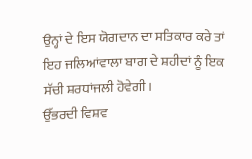ਉਨ੍ਹਾਂ ਦੇ ਇਸ ਯੋਗਦਾਨ ਦਾ ਸਤਿਕਾਰ ਕਰੇ ਤਾਂ ਇਹ ਜਲਿਆਂਵਾਲਾ ਬਾਗ ਦੇ ਸ਼ਹੀਦਾਂ ਨੂੰ ਇਕ ਸੱਚੀ ਸ਼ਰਧਾਂਜਲੀ ਹੋਵੇਗੀ।
ਉੱਭਰਦੀ ਵਿਸ਼ਵ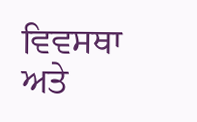ਵਿਵਸਥਾ ਅਤੇ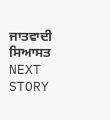ਜਾਤਵਾਦੀ ਸਿਆਸਤ
NEXT STORY